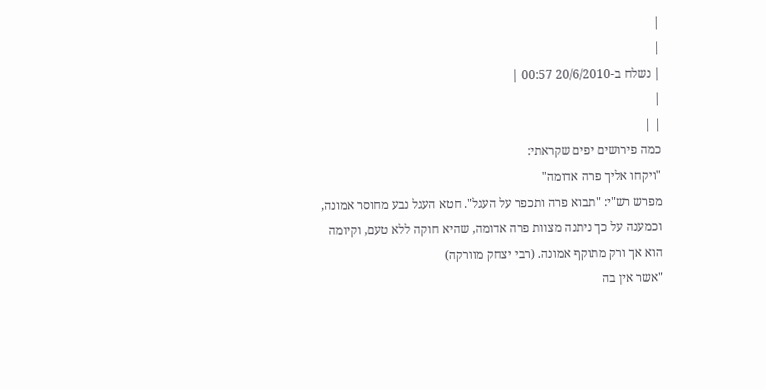|
|
| נשלח ב-20/6/2010 00:57 |
|
| |
כמה פירושים יפים שקראתי:
"ויקחו אליך פרה אדומה"
מפרש רש"י: "תבוא פרה ותכפר על העגל". חטא העגל נבע מחוסר אמונה, וכמענה על כך ניתנה מצוות פרה אדומה, שהיא חוקה ללא טעם, וקיומה הוא אך ורק מתוקף אמונה. (רבי יצחק מוורקה)
"אשר אין בה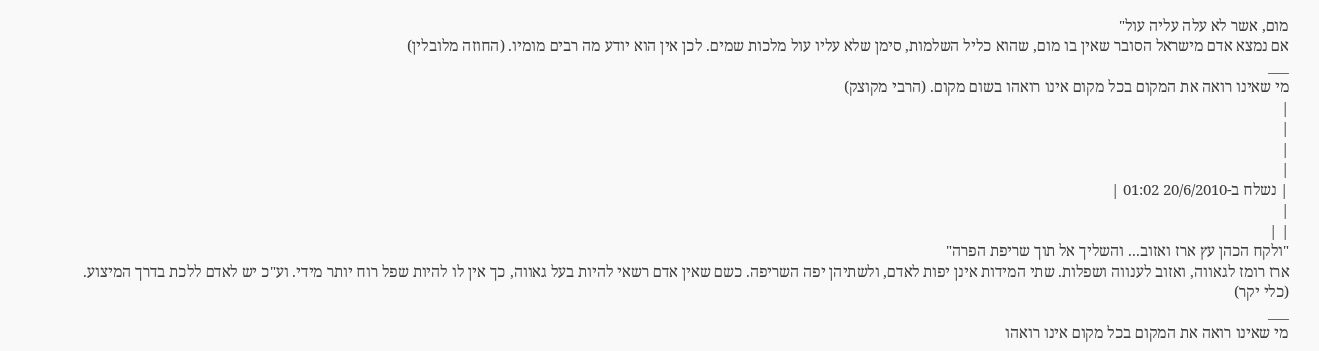מום, אשר לא עלה עליה עול"
אם נמצא אדם מישראל הסובר שאין בו מום, שהוא כליל השלמות, סימן שלא עליו עול מלכות שמים. לכן אין הוא יודע מה רבים מומיו. (החוזה מלובלין)
___
מי שאינו רואה את המקום בכל מקום אינו רואהו בשום מקום. (הרבי מקוצק)
|
|
|
|
| נשלח ב-20/6/2010 01:02 |
|
| |
"ולקח הכהן עץ ארז ואזוב... והשליך אל תוך שריפת הפרה"
ארז רומז לגאווה, ואזוב לענווה ושפלות. שתי המידות אינן יפות לאדם, ולשתיהן יפה השריפה. כשם שאין אדם רשאי להיות בעל גאווה, כך אין לו להיות שפל רוח יותר מידי. וע"כ יש לאדם ללכת בדרך המיצוע.
(כלי יקר)
___
מי שאינו רואה את המקום בכל מקום אינו רואהו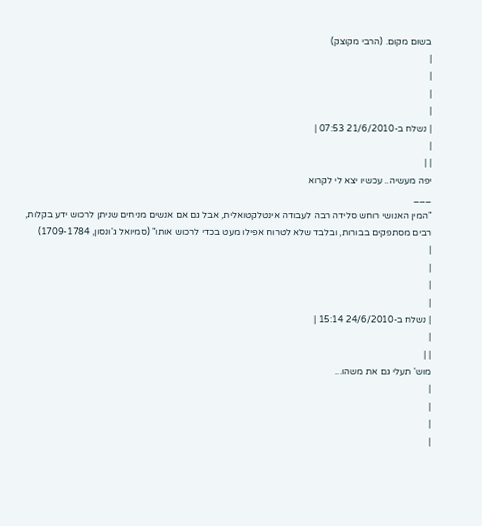בשום מקום. (הרבי מקוצק)
|
|
|
|
| נשלח ב-21/6/2010 07:53 |
|
| |
יפה מעשיה.. עכשיו יצא לי לקרוא
___
"המין האנושי רוחש סלידה רבה לעבודה אינטלקטואלית, אבל גם אם אנשים מניחים שניתן לרכוש ידע בקלות, רבים מסתפקים בבורות, ובלבד שלא לטרוח אפילו מעט בכדי לרכוש אותו" (סמיואל ג'ונסון, 1709-1784)
|
|
|
|
| נשלח ב-24/6/2010 15:14 |
|
| |
מוש' תעלי גם את משהו...
|
|
|
|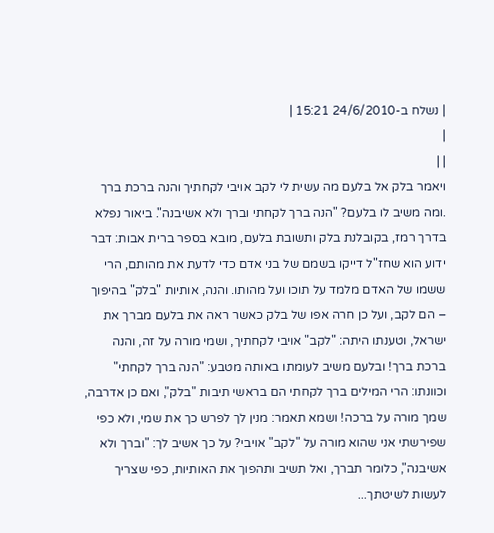| נשלח ב-24/6/2010 15:21 |
|
| |
ויאמר בלק אל בלעם מה עשית לי לקב אויבי לקחתיך והנה ברכת ברך .ומה משיב לו בלעם? "הנה ברך לקחתי וברך ולא אשיבנה". ביאור נפלא בדרך רמז, בקובלנת בלק ותשובת בלעם, מובא בספר ברית אבות: דבר ידוע הוא שחז"ל דייקו בשמם של בני אדם כדי לדעת את מהותם, הרי ששמו של האדם מלמד על תוכו ועל מהותו. והנה, אותיות "בלק" בהיפוך – הם לקב, ועל כן חרה אפו של בלק כאשר ראה את בלעם מברך את ישראל, וטענתו היתה: "לקב" אויבי לקחתיך, ושמי מורה על זה, והנה ברכת ברך! ובלעם משיב לעומתו באותה מטבע: "הנה ברך לקחתי" וכוונתו: הרי המילים ברך לקחתי הם בראשי תיבות "בלק", ואם כן אדרבה, שמך מורה על ברכה! ושמא תאמר: מנין לך לפרש כך את שמי, ולא כפי שפירשתי אני שהוא מורה על "לקב" אויבי? על כך אשיב לך: "וברך ולא אשיבנה", כלומר תברך, ואל תשיב ותהפוך את האותיות, כפי שצריך לעשות לשיטתך...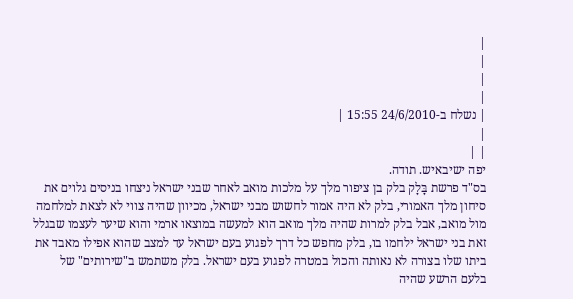|
|
|
|
| נשלח ב-24/6/2010 15:55 |
|
| |
יפה ישיבאיש. תודה.
בס"ד פרשת בָּלָק בלק בן ציפור מלך על מלכות מואב לאחר שבני ישראל ניצחו בניסים גלוים את סיחון מלך האמורי, בלק לא היה אמור לחשוש מבני ישראל, מכיוון שהיה צווי לא לצאת למלחמה מול מואב, אבל בלק למרות שהיה מלך מואב הוא למעשה במוצאו ארמי והוא שיער לעצמו שבגלל זאת בני ישראל ילחמו בו, בלק מחפש כל דרך לפגוע בעם ישראל עד למצב שהוא אפילו מאבד את ביתו שלו בצורה לא נאותה והכול במטרה לפגוע בעם ישראל. בלק משתמש ב"שירותים" של בלעם הרשע שהיה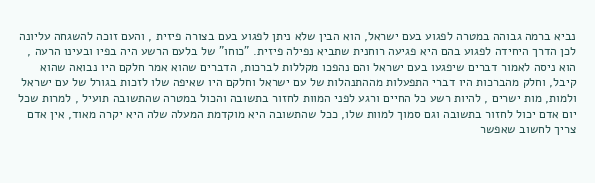נביא ברמה גבוהה במטרה לפגוע בעם ישראל, הוא הבין שלא ניתן לפגוע בעם בצורה פיזית , והעם זוכה להשגחה עליונה לכן הדרך היחידה לפגוע בהם היא פגיעה רוחנית שתביא נפילה פיזית. "כוחו" של בלעם הרשע היה בפיו ובעינו הרעה , הוא ניסה לאמור דברים שיפגעו בעם ישראל והם נהפכו מקללות לברכות, הדברים שהוא אמר חלקם היו נבואה שהוא קיבל, וחלק מהברכות היו דברי התפעלות מההתנהלות של עם ישראל וחלקם היו שאיפה שלו לזכות בגורל של עם ישראל ולמות, מות ישרים , להיות רשע כל החיים ורגע לפני המוות לחזור בתשובה והכול במטרה שהתשובה תועיל , למרות שכל יום אדם יכול לחזור בתשובה וגם סמוך למוות שלו, ככל שהתשובה היא מוקדמת המעלה שלה היא יקרה מאוד, אין אדם צריך לחשוב שאפשר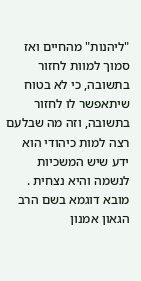"ליהנות" מהחיים ואז סמוך למוות לחזור בתשובה, כי לא בטוח שיתאפשר לו לחזור בתשובה, וזה מה שבלעם רצה למות כיהודי הוא ידע שיש המשכיות לנשמה והיא נצחית . מובא דוגמא בשם הרב הגאון אמנון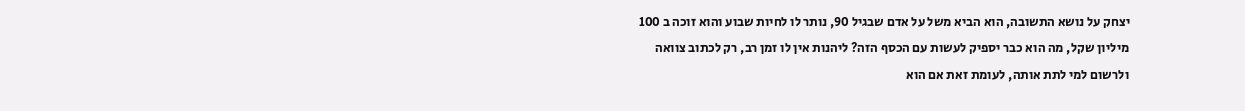יצחק על נושא התשובה, הוא הביא משל על אדם שבגיל 90, נותר לו לחיות שבוע והוא זוכה ב 100 מיליון שקל, מה הוא כבר יספיק לעשות עם הכסף הזה? ליהנות אין לו זמן רב, רק לכתוב צוואה ולרשום למי לתת אותה, לעומת זאת אם הוא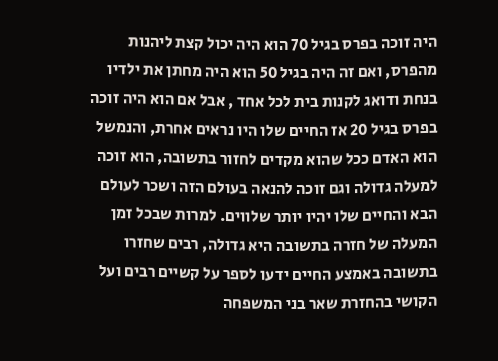היה זוכה בפרס בגיל 70 הוא היה יכול קצת ליהנות מהפרס, ואם זה היה בגיל 50 הוא היה מחתן את ילדיו בנחת ודואג לקנות בית לכל אחד , אבל אם הוא היה זוכה בפרס בגיל 20 אז החיים שלו היו נראים אחרת, והנמשל הוא האדם ככל שהוא מקדים לחזור בתשובה, הוא זוכה למעלה גדולה וגם זוכה להנאה בעולם הזה ושכר לעולם הבא והחיים שלו יהיו יותר שלווים. למרות שבכל זמן המעלה של חזרה בתשובה היא גדולה, רבים שחזרו בתשובה באמצע החיים ידעו לספר על קשיים רבים ועל הקושי בהחזרת שאר בני המשפחה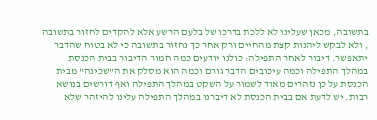בתשובה, מכאן שעלינו לא ללכת בדרכו של בלעם הרשע אלא להקדים לחזור בתשובה , ולא לבקש ליהנות קצת מהחיים ורק אחר כך נחזור בתשובה כי לא בטוח שהדבר יתאפשר. דיבור לאחר התפילה: כולנו יודעים כמה חמור הדיבור בבית הכנסת במהלך התפילה וכמה עיכובים הדבר גורם וכמה הוא מסלק את ה"שכינה" מבית הכנסת על כן נזהרים מאוד לשמור על השקט במהלך התפילה ואף דורשים בנושא רבות. יש לדעת אם בבית הכנסת לא דיברנו במהלך התפילה עלינו להיזהר שלא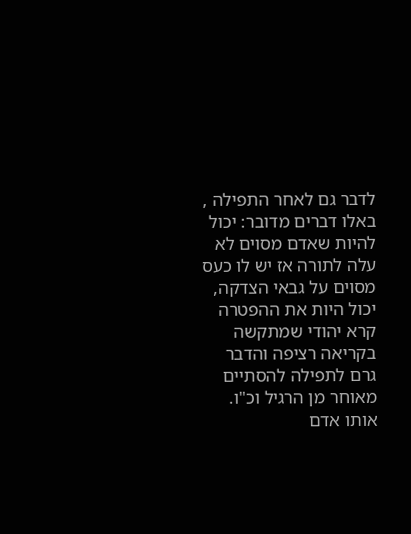לדבר גם לאחר התפילה , באלו דברים מדובר: יכול להיות שאדם מסוים לא עלה לתורה אז יש לו כעס מסוים על גבאי הצדקה, יכול היות את ההפטרה קרא יהודי שמתקשה בקריאה רציפה והדבר גרם לתפילה להסתיים מאוחר מן הרגיל וכ"ו. אותו אדם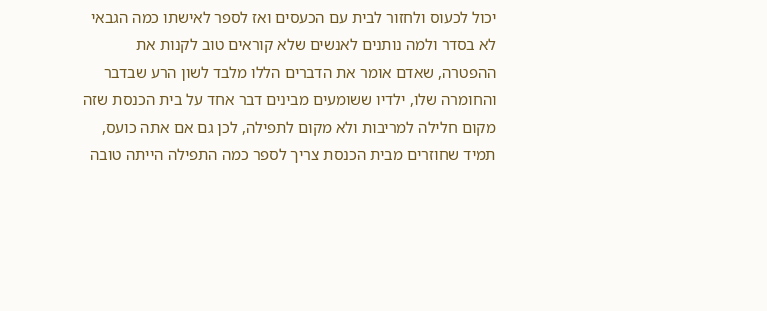יכול לכעוס ולחזור לבית עם הכעסים ואז לספר לאישתו כמה הגבאי לא בסדר ולמה נותנים לאנשים שלא קוראים טוב לקנות את ההפטרה, שאדם אומר את הדברים הללו מלבד לשון הרע שבדבר והחומרה שלו, ילדיו ששומעים מבינים דבר אחד על בית הכנסת שזה מקום חלילה למריבות ולא מקום לתפילה, לכן גם אם אתה כועס, תמיד שחוזרים מבית הכנסת צריך לספר כמה התפילה הייתה טובה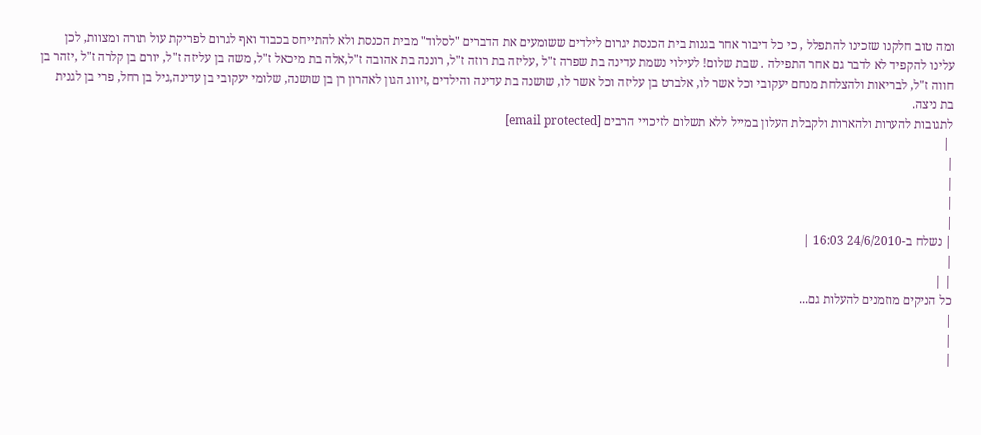ומה טוב חלקנו שזכינו להתפלל , כי כל דיבור אחר בגנות בית הכנסת יגרום לילדים ששומעים את הדברים "לסלוד" מבית הכנסת ולא להתייחס בכבוד ואף לגרום לפריקת עול תורה ומצוות, לכן עלינו להקפיד לא לדבר גם אחר התפילה . שבת שלום! לעילוי נשמת עדינה בת שפרה ז"ל ,עליזה בת רוזה ז"ל, רוננה בת אהובה ז"ל,אלה בת מיכאל ז"ל, משה בן עליזה ז"ל, יורם בן קלרה ז"ל ,יזהר בן חווה ז"ל, לבריאות ולהצלחת מנחם יעקובי וכל אשר לו, אלברט בן עליזה וכל אשר לו, שושנה בת עדינה והילדים ,זיווג הגון לאהרון רן בן שושנה, שלומי יעקובי בן עדינה,גיל בן רחל, פרי בן לגנית בת ניצה.
לתגובות להערות ולהארות ולקבלת העלון במייל ללא תשלום לזיכויי הרבים [email protected]
 |
|
|
|
|
| נשלח ב-24/6/2010 16:03 |
|
| |
כל הניקים מוזמנים להעלות גם...
|
|
|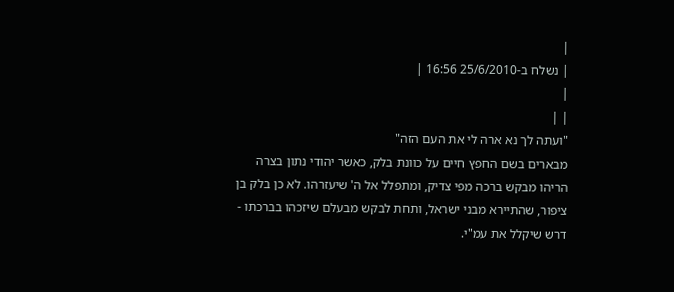|
| נשלח ב-25/6/2010 16:56 |
|
| |
"ועתה לך נא ארה לי את העם הזה"
מבארים בשם החפץ חיים על כוונת בלק, כאשר יהודי נתון בצרה הריהו מבקש ברכה מפי צדיק, ומתפלל אל ה' שיעזרהו. לא כן בלק בן ציפור, שהתיירא מבני ישראל, ותחת לבקש מבעלם שיזכהו בברכתו - דרש שיקלל את עמ"י.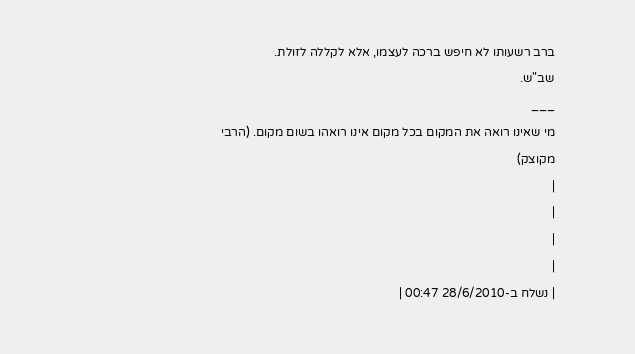ברב רשעותו לא חיפש ברכה לעצמו, אלא לקללה לזולת.
שב"ש.
___
מי שאינו רואה את המקום בכל מקום אינו רואהו בשום מקום. (הרבי מקוצק)
|
|
|
|
| נשלח ב-28/6/2010 00:47 |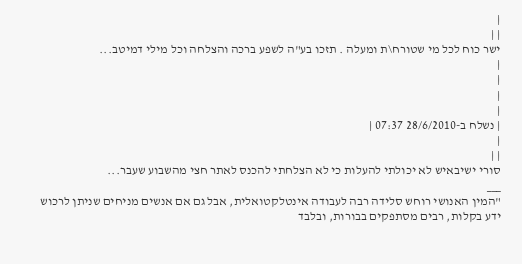|
| |
ישר כוח לכל מי שטורח\ת ומעלה . תזכו בע"ה לשפע ברכה והצלחה וכל מילי דמיטב...
|
|
|
|
| נשלח ב-28/6/2010 07:37 |
|
| |
סורי ישיבאיש לא יכולתי להעלות כי לא הצלחתי להכנס לאתר חצי מהשבוע שעבר...
___
"המין האנושי רוחש סלידה רבה לעבודה אינטלקטואלית, אבל גם אם אנשים מניחים שניתן לרכוש ידע בקלות, רבים מסתפקים בבורות, ובלבד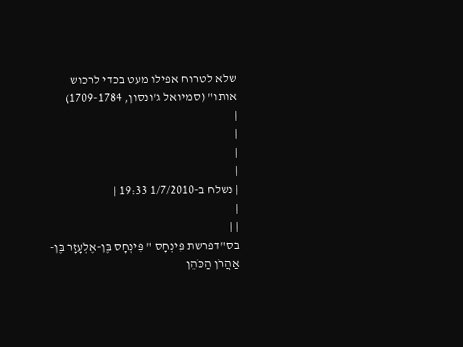שלא לטרוח אפילו מעט בכדי לרכוש אותו" (סמיואל ג'ונסון, 1709-1784)
|
|
|
|
| נשלח ב-1/7/2010 19:33 |
|
| |
בס"דפרשת פִּינְחָס " פִּינְחָס בֶּן-אֶלְעָזָר בֶּן-אַהֲרֹן הַכֹּהֵן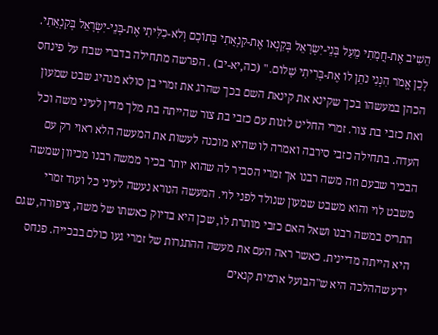הֵשִׁיב אֶת-חֲמָתִי מֵעַל בְּנֵי-יִשְׂרָאֵל בְּקַנְאוֹ אֶת-קִנְאָתִי בְּתוֹכָם וְלֹא-כִלִּיתִי אֶת-בְּנֵי-יִשְׂרָאֵל בְּקִנְאָתִי. לָכֵן אֱמֹר הִנְנִי נֹתֵן לוֹ אֶת-בְּרִיתִי שָׁלוֹם. " (כה,יא-יב) . הפרשה מתחילה בדברי שבח על פינחס הכהן במעשהו בכך שקינא את קינאת השם בכך שהרג את זמרי בן סולא מנהיג שבט שמעון ואת כזבי בת צור. זמרי החליט לזנות עם כזבי בת צור שהייתה בת מלך מדין לעיני משה וכל העדה. בתחילה כזבי סירבה ואמרה לו שהיא מוכנה לעשות את המעשה הלא ראוי רק עם הבכיר שבעם וזה משה רבנו אך זמרי הסביר לה שהוא יותר בכיר ממשה רבנו מכיוון שמשה משבט לוי והוא משבט שמעון שנולד לפני לוי. המעשה הנורא נעשה לעיני כל ועוד זמרי התריס במשה רבנו ושאל האם כזבי מותרת לו, שכן היא בדיוק כאשתו של משה, ציפורה, שגם היא הייתה מדיינית. כאשר ראה העם את מעשה ההתגרות של זמרי געו כולם בבכייה. פנחס ידע שההלכה היא ש"הבועל ארמית קנאים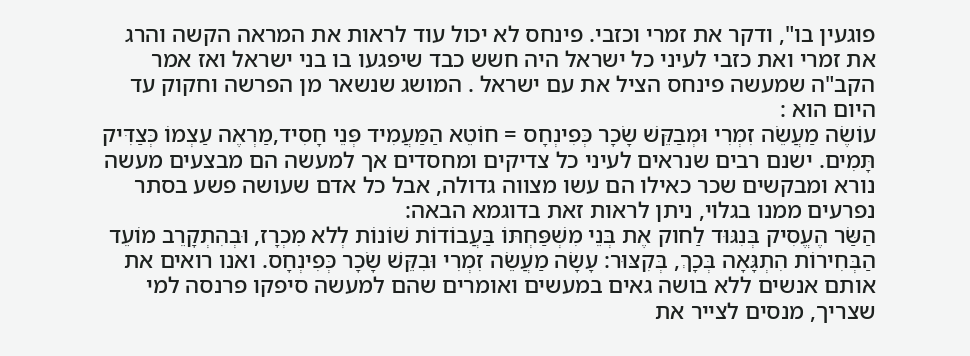פוגעין בו", ודקר את זמרי וכזבי. פינחס לא יכול עוד לראות את המראה הקשה והרג את זמרי ואת כזבי לעיני כל ישראל היה חשש כבד שיפגעו בו בני ישראל ואז אמר הקב"ה שמעשה פינחס הציל את עם ישראל . המושג שנשאר מן הפרשה וחקוק עד היום הוא :
עוֹשֶׂה מַעֲשֵׂה זִמְרִי וּמְבַקֵּשׁ שָׂכָר כְּפִינְחָס = חוֹטֵא הַמַּעֲמִיד פְּנֵי חָסִיד,מַרְאֶה עַצְמוֹ כְּצַדִּיק תָּמִים. ישנם רבים שנראים לעיני כל צדיקים ומחסדים אך למעשה הם מבצעים מעשה נורא ומבקשים שכר כאילו הם עשו מצווה גדולה, אבל כל אדם שעושה פשע בסתר נפרעים ממנו בגלוי, ניתן לראות זאת בדוגמא הבאה:
הַשַּׂר הֶעֱסִיק בְּנִגּוּד לַחוק אֶת בְּנֵי מִשְׁפַּחְתּוֹ בַּעֲבוֹדוֹת שׁוֹנוֹת לְלא מִכְרָז, וּבְהִתְקָרֵב מוֹעֵד הַבְּחִירוֹת הִתְגָּאָה בְּכָךְ, בְּקִצּוּר: עָשָׂה מַעֲשֵׂה זִמְרִי וּבִקֵּשׁ שָׂכָר כְּפִינְחָס. ואנו רואים את אותם אנשים ללא בושה גאים במעשים ואומרים שהם למעשה סיפקו פרנסה למי שצריך, מנסים לצייר את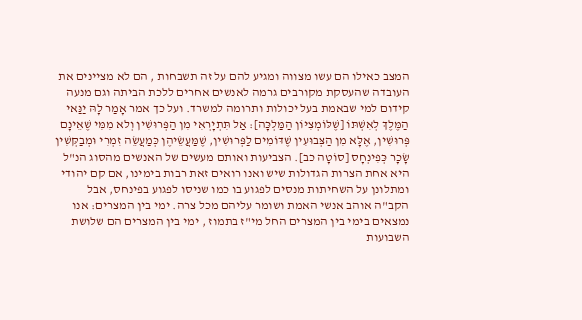המצב כאילו הם עשו מצווה ומגיע להם על זה תשבחות , הם לא מציינים את העובדה שהעסקת מקורבים גרמה לאנשים אחרים ללכת הביתה וגם מנעה קידום למי שבאמת בעל יכולות ותרומה למשרד. ועל כך אמר אָמַר לָהּ יַנַּאי הַמֶּלֶךְ לְאִשְׁתּוֹ [שֶׁלּוֹמְצִיּוֹן הַמַּלְכָּה]: אַל תִּתְיָרְאִי מִן הַפְּרוּשִׁין וְלא מִמִּי שֶׁאֵינָם פְּרוּשִׁין, אֶלָּא מִן הַצְּבוּעִין שֶׁדּוֹמִים לַפְּרוּשִׁין, שֶׁמַּעֲשֵׂיהֶן כְּמַעֲשֵׂה זִמְרִי וּמְבַקְּשִׁין שָׂכָר כְּפִינְחָס [סוֹטָה כב]. הצביעות ואותם מעשים של האנשים מהסוג הנ"ל היא אחת הצרות הגדולות שיש ואנו רואים זאת רבות בימינו, אם קם יהודי ומתלונן על השחיתות מנסים לפגוע בו כמו שניסו לפגוע בפינחס, אבל הקב"ה אוהב אנשי האמת ושומר עליהם מכל צרה. ימי בין המצרים: אנו נמצאים בימי בין המצרים החל מי"ז בתמוז , ימי בין המצרים הם שלושת השבועות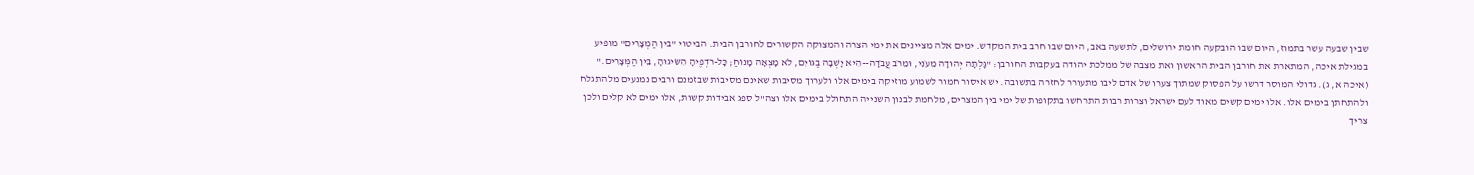שבין שבעה עשר בתמוז, היום שבו הובקעה חומת ירושלים, לתשעה באב, היום שבו חרב בית המקדש. ימים אלה מציינים את ימי הצרה והמצוקה הקשורים לחורבן הבית. הביטוי "בין הַמְצָרִים" מופיע במגילת איכה, המתארת את חורבן הבית הראשון ואת מצבה של ממלכת יהודה בעקבות החורבן: "גָּלְתָה יְהוּדָה מֵעֹנִי, וּמֵרֹב עֲבֹדָה--הִיא יָשְׁבָה בַגּוֹיִם, לֹא מָצְאָה מָנוֹחַ; כָּל-רֹדְפֶיהָ הִשִּׂיגוּהָ, בֵּין הַמְּצָרִים." (איכה א, ג). גדולי המוסר דרשו על הפסוק שמתוך צערו של אדם ליבו מתעורר לחזרה בתשובה. יש איסור חמור לשמוע מוזיקה בימים אלו ולערוך מסיבות שאינם מסיבות שבזמנם ורבים נמנעים מלהתגלח ולהתחתן בימים אלו. אלו ימים קשים מאוד לעם ישראל וצרות רבות התרחשו בתקופות של ימי בין המצרים, מלחמת לבנון השנייה התחולל בימים אלו וצה"ל ספג אבידות קשות, אלו ימים לא קלים ולכן צריך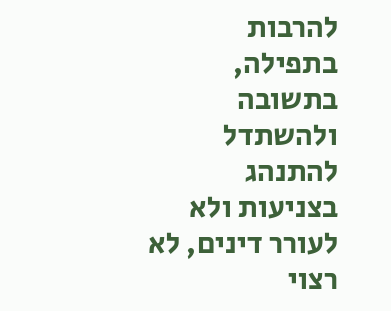להרבות בתפילה, בתשובה ולהשתדל להתנהג בצניעות ולא לעורר דינים, לא רצוי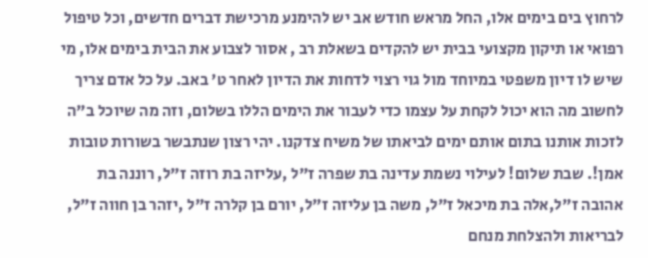לרחוץ בים בימים אלו, החל מראש חודש אב יש להימנע מרכישת דברים חדשים, וכל טיפול רפואי או תיקון מקצועי בבית יש להקדים בשאלת רב , אסור לצבוע את הבית בימים אלו, מי שיש לו דיון משפטי במיוחד מול גוי רצוי לדחות את הדיון לאחר ט' באב. על כל אדם צריך לחשוב מה הוא יכול לקחת על עצמו כדי לעבור את הימים הללו בשלום, וזה מה שיוכל ב"ה לזכות אותנו בתום אותם ימים לביאתו של משיח צדקנו. יהי רצון שנתבשר בשורות טובות אמן!. שבת שלום! לעילוי נשמת עדינה בת שפרה ז"ל ,עליזה בת רוזה ז"ל, רוננה בת אהובה ז"ל,אלה בת מיכאל ז"ל, משה בן עליזה ז"ל, יורם בן קלרה ז"ל ,יזהר בן חווה ז"ל, לבריאות ולהצלחת מנחם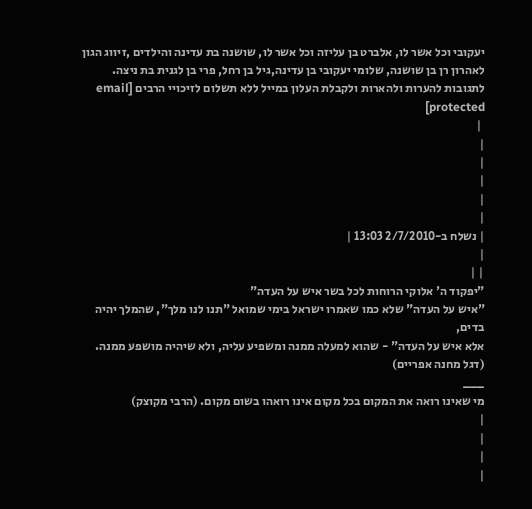יעקובי וכל אשר לו, אלברט בן עליזה וכל אשר לו, שושנה בת עדינה והילדים ,זיווג הגון לאהרון רן בן שושנה, שלומי יעקובי בן עדינה,גיל בן רחל, פרי בן לגנית בת ניצה.
לתגובות להערות ולהארות ולקבלת העלון במייל ללא תשלום לזיכויי הרבים [email protected]
 |
|
|
|
|
|
| נשלח ב-2/7/2010 13:03 |
|
| |
"יפקוד ה' אלוקי הרוחות לכל בשר איש על העדה"
"איש על העדה" שלא כמו שאמרו ישראל בימי שמואל "תנו לנו מלך", שהמלך יהיה בדים,
אלא איש על העדה" - שהוא למעלה ממנה ומשפיע עליה, ולא שיהיה מושפע ממנה.
(דגל מחנה אפריים)
___
מי שאינו רואה את המקום בכל מקום אינו רואהו בשום מקום. (הרבי מקוצק)
|
|
|
|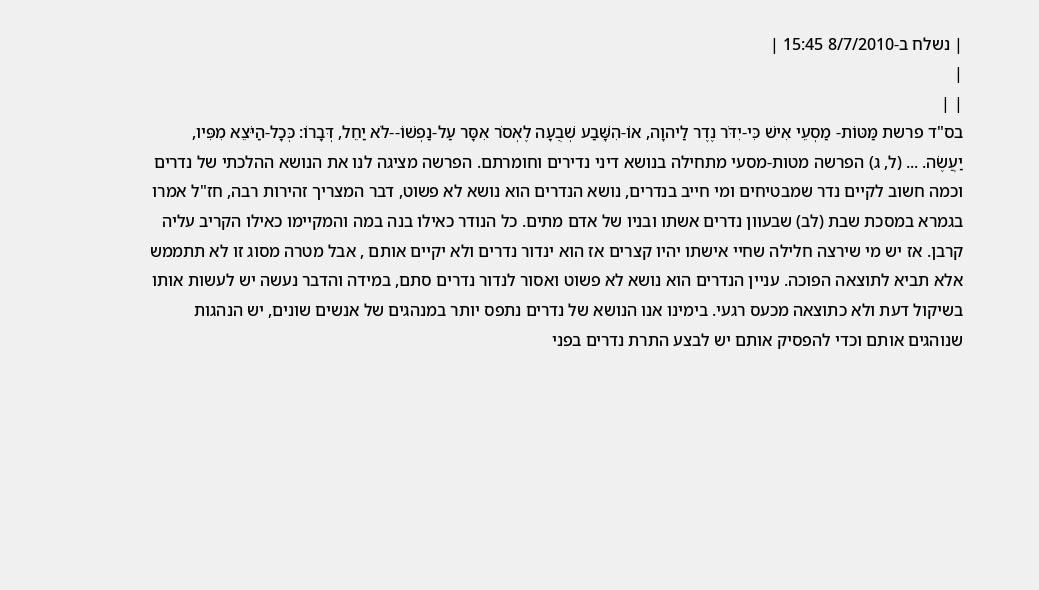| נשלח ב-8/7/2010 15:45 |
|
| |
בס"ד פרשת מַּטּוֹת- מַסְעֵי אִישׁ כִּי-יִדֹּר נֶדֶר לַיהוָה, אוֹ-הִשָּׁבַע שְׁבֻעָה לֶאְסֹר אִסָּר עַל-נַפְשׁוֹ--לֹא יַחֵל, דְּבָרוֹ: כְּכָל-הַיֹּצֵא מִפִּיו, יַעֲשֶׂה. ... (ל, ג) הפרשה מטות-מסעי מתחילה בנושא דיני נדירים וחומרתם. הפרשה מציגה לנו את הנושא ההלכתי של נדרים וכמה חשוב לקיים נדר שמבטיחים ומי חייב בנדרים, נושא הנדרים הוא נושא לא פשוט, דבר המצריך זהירות רבה, חז"ל אמרו בגמרא במסכת שבת (לב) שבעוון נדרים אשתו ובניו של אדם מתים. כל הנודר כאילו בנה במה והמקיימו כאילו הקריב עליה קרבן. אז יש מי שירצה חלילה שחיי אישתו יהיו קצרים אז הוא ינדור נדרים ולא יקיים אותם , אבל מטרה מסוג זו לא תתממש אלא תביא לתוצאה הפוכה. עניין הנדרים הוא נושא לא פשוט ואסור לנדור נדרים סתם, במידה והדבר נעשה יש לעשות אותו בשיקול דעת ולא כתוצאה מכעס רגעי. בימינו אנו הנושא של נדרים נתפס יותר במנהגים של אנשים שונים, יש הנהגות שנוהגים אותם וכדי להפסיק אותם יש לבצע התרת נדרים בפני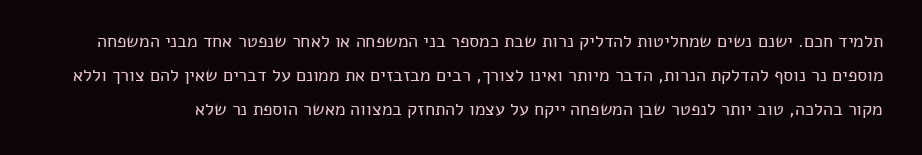תלמיד חכם. ישנם נשים שמחליטות להדליק נרות שבת כמספר בני המשפחה או לאחר שנפטר אחד מבני המשפחה מוספים נר נוסף להדלקת הנרות, הדבר מיותר ואינו לצורך, רבים מבזבזים את ממונם על דברים שאין להם צורך וללא מקור בהלכה, טוב יותר לנפטר שבן המשפחה ייקח על עצמו להתחזק במצווה מאשר הוספת נר שלא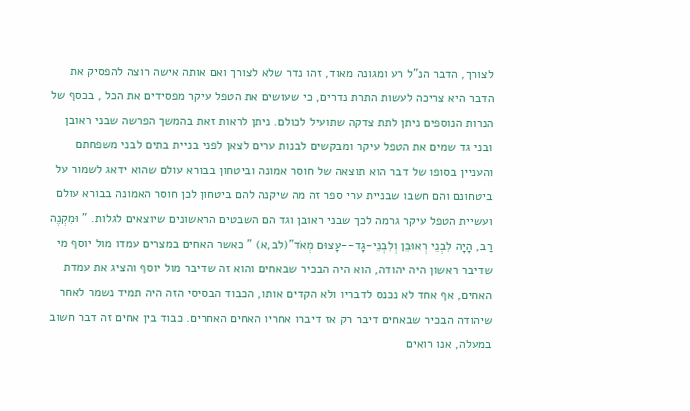לצורך, הדבר הנ"ל רע ומגונה מאוד, זהו נדר שלא לצורך ואם אותה אישה רוצה להפסיק את הדבר היא צריכה לעשות התרת נדרים, כי שעושים את הטפל עיקר מפסידים את הכל , בכסף של הנרות הנוספים ניתן לתת צדקה שתועיל לכולם. ניתן לראות זאת בהמשך הפרשה שבני ראובן ובני גד שמים את הטפל עיקר ומבקשים לבנות ערים לצאן לפני בניית בתים לבני משפחתם והעניין בסופו של דבר הוא תוצאה של חוסר אמונה וביטחון בבורא עולם שהוא ידאג לשמור על ביטחונם והם חשבו שבניית ערי ספר זה מה שיקנה להם ביטחון לכן חוסר האמונה בבורא עולם ועשיית הטפל עיקר גרמה לכך שבני ראובן וגד הם השבטים הראשונים שיוצאים לגלות. " וּמִקְנֶה רַב, הָיָה לִבְנֵי רְאוּבֵן וְלִבְנֵי-גָד--עָצוּם מְאֹד"(לב,א) " כאשר האחים במצרים עמדו מול יוסף מי שדיבר ראשון היה יהודה, הוא היה הבכיר שבאחים והוא זה שדיבר מול יוסף והציג את עמדת האחים, אף אחד לא נכנס לדבריו ולא הקדים אותו, הכבוד הבסיסי הזה היה תמיד נשמר לאחר שיהודה הבכיר שבאחים דיבר רק אז דיברו אחריו האחים האחרים. כבוד בין אחים זה דבר חשוב במעלה, אנו רואים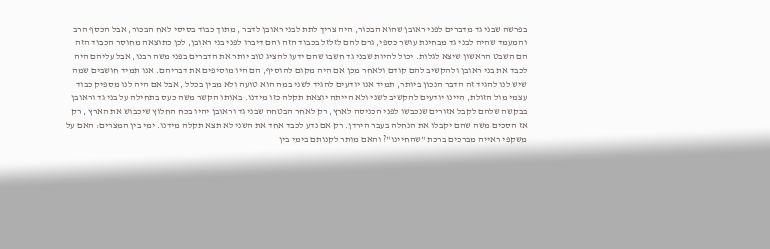בפרשה שבני גד מדברים לפני ראובן שהוא הבכור, היה צריך לתת לבני ראובן לדבר , מתוך כבוד בסיסי לאח הבכור, אבל הכסף הרב והמעמד שהיה לבני גד מבחינת עושר כספי, גרם להם לזלזל בכבוד הזה והם דיברו לפני בני ראובן, לכן כתוצאה מחוסר הכבוד הזה הם השבט הראשון שיצא לגלות. יכול להיות שבני גד חשבו שהם ידעו להציג טוב יותר את הדברים בפני משה רבנו, אבל עליהם היה לכבד את בני ראובן ולהקשיב להם קודם ולאחר מכן אם היה מקום להוסיף, הם היו מוסיפים את דבריהם. אנו תמיד חושבים שמה שיש לנו להגיד זה הדבר הנכון ביותר, תמיד אנו יודעים להגיד לשני במה הוא טועה ולא מבין בכלל , אבל אם היה לנו מספיק כבוד עצמי מול הזולת, היינו יודעים להקשיב לשני ולא הייתה יוצאת תקלה כזו מידנו. באותו הקשר משה כעס בתחילה על בני גד וראובן בבקשה שלהם לקבל אזורים שנכבשו לפני הכניסה לארץ, רק לאחר הבטחה שבני גד וראובן יהיו בכח החלוץ שיכבוש את הארץ , רק אז הסכים משה שהם יקבלו את הנחלה בעבר הירדן. רק אם נדע לכבד אחד את השני לא תצא תקלה מידנו. ימי בין המצרים: האם על משקפי ראייה מברכים ברכת "שהחיינו"? והאם מותר לקנותם בימי בין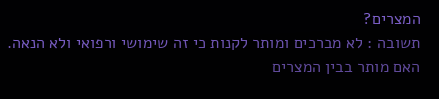המצרים?
תשובה : לא מברכים ומותר לקנות כי זה שימושי ורפואי ולא הנאה. האם מותר בבין המצרים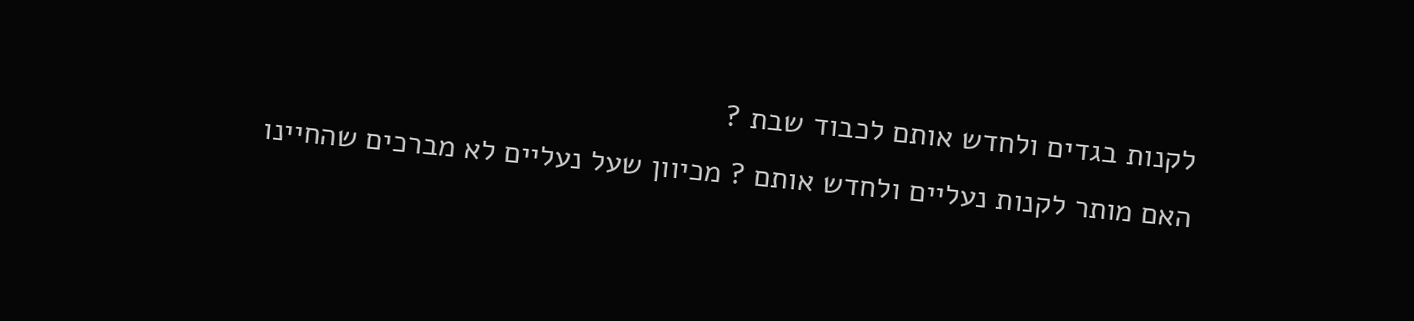לקנות בגדים ולחדש אותם לכבוד שבת ?
האם מותר לקנות נעליים ולחדש אותם ? מכיוון שעל נעליים לא מברכים שהחיינו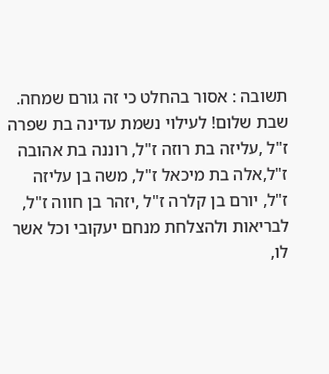תשובה : אסור בהחלט כי זה גורם שמחה.
שבת שלום! לעילוי נשמת עדינה בת שפרה ז"ל ,עליזה בת רוזה ז"ל, רוננה בת אהובה ז"ל,אלה בת מיכאל ז"ל, משה בן עליזה ז"ל, יורם בן קלרה ז"ל ,יזהר בן חווה ז"ל, לבריאות ולהצלחת מנחם יעקובי וכל אשר לו,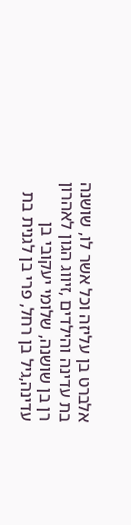אלברט בן עליזה וכל אשר לו, שושנה בת עדינה והילדים ,זיווג הגון לאהרון רן בן שושנה, שלומי יעקובי בן עדינה,גיל בן רחל, פרי בן לגנית בת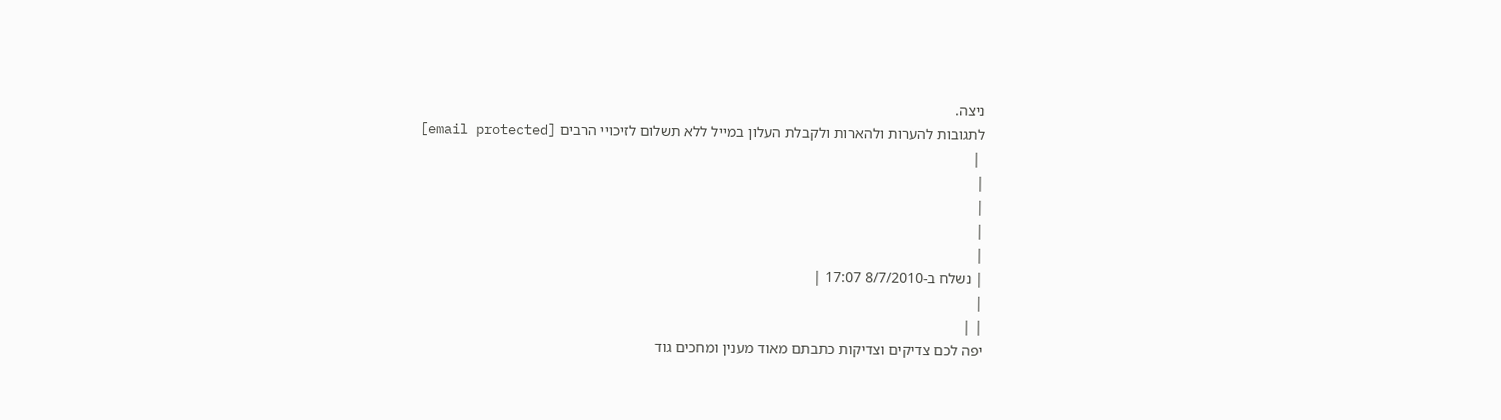ניצה.
לתגובות להערות ולהארות ולקבלת העלון במייל ללא תשלום לזיכויי הרבים [email protected]
 |
|
|
|
|
| נשלח ב-8/7/2010 17:07 |
|
| |
יפה לכם צדיקים וצדיקות כתבתם מאוד מענין ומחכים גוד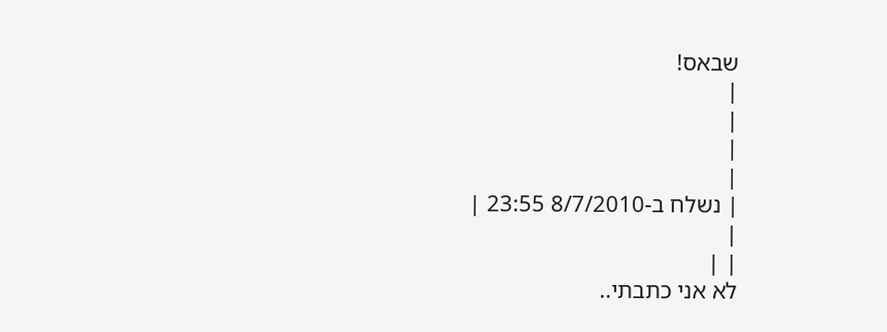שבאס!
|
|
|
|
| נשלח ב-8/7/2010 23:55 |
|
| |
לא אני כתבתי..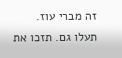זה מברי עוז.
תעלו גם. תזכו את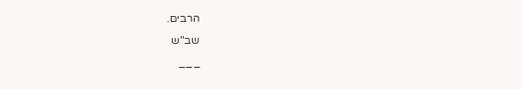הרבים.
שב"ש
___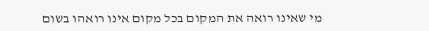מי שאינו רואה את המקום בכל מקום אינו רואהו בשום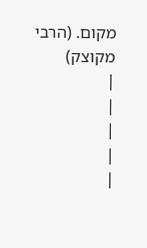מקום. (הרבי מקוצק)
|
|
|
|
|